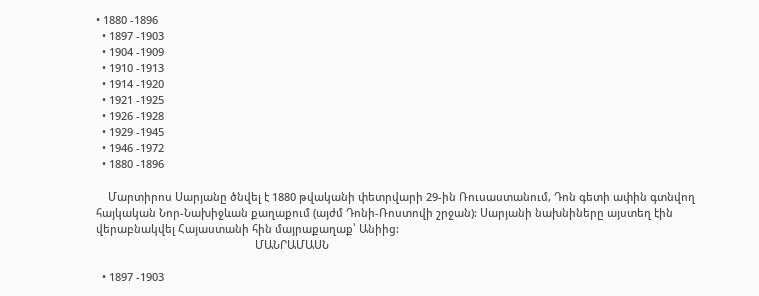• 1880 -1896
  • 1897 -1903
  • 1904 -1909
  • 1910 -1913
  • 1914 -1920
  • 1921 -1925
  • 1926 -1928
  • 1929 -1945
  • 1946 -1972
  • 1880 -1896

    Մարտիրոս Սարյանը ծնվել է 1880 թվականի փետրվարի 29-ին Ռուսաստանում, Դոն գետի ափին գտնվող հայկական Նոր-Նախիջևան քաղաքում (այժմ Դոնի-Ռոստովի շրջան): Սարյանի նախնիները այստեղ էին վերաբնակվել Հայաստանի հին մայրաքաղաք՝ Անիից:
                                                     ՄԱՆՐԱՄԱՍՆ

  • 1897 -1903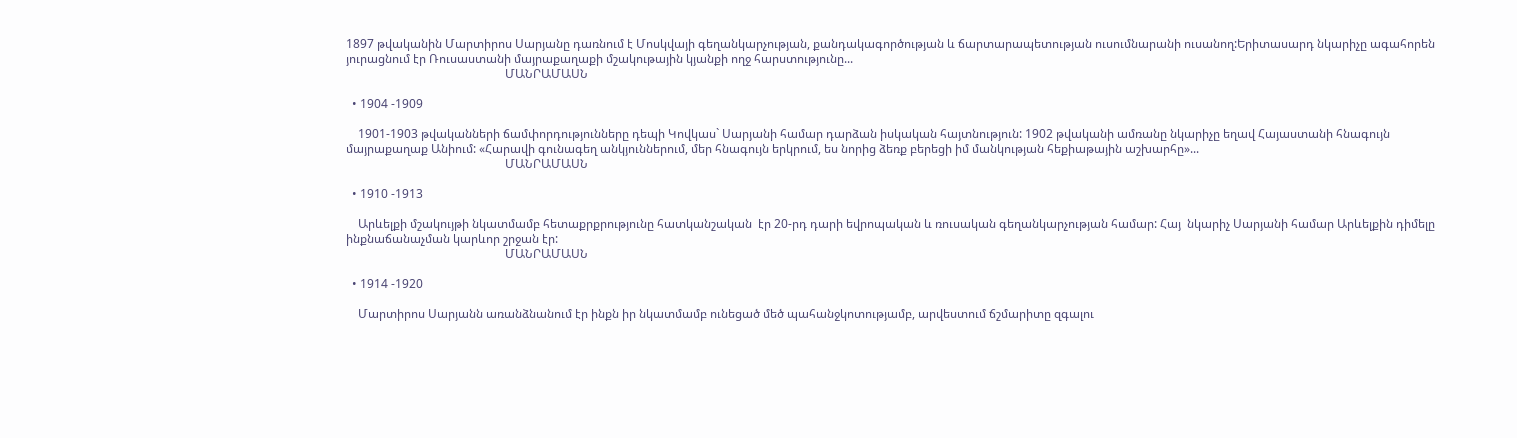1897 թվականին Մարտիրոս Սարյանը դառնում է Մոսկվայի գեղանկարչության, քանդակագործության և ճարտարապետության ուսումնարանի ուսանող:Երիտասարդ նկարիչը ագահորեն յուրացնում էր Ռուսաստանի մայրաքաղաքի մշակութային կյանքի ողջ հարստությունը...
                                                     ՄԱՆՐԱՄԱՍՆ

  • 1904 -1909

    1901-1903 թվականների ճամփորդությունները դեպի Կովկաս` Սարյանի համար դարձան իսկական հայտնություն: 1902 թվականի ամռանը նկարիչը եղավ Հայաստանի հնագույն մայրաքաղաք Անիում: «Հարավի գունագեղ անկյուններում, մեր հնագույն երկրում, ես նորից ձեռք բերեցի իմ մանկության հեքիաթային աշխարհը»...
                                                     ՄԱՆՐԱՄԱՍՆ

  • 1910 -1913

    Արևելքի մշակույթի նկատմամբ հետաքրքրությունը հատկանշական  էր 20-րդ դարի եվրոպական և ռուսական գեղանկարչության համար: Հայ  նկարիչ Սարյանի համար Արևելքին դիմելը ինքնաճանաչման կարևոր շրջան էր:
                                                     ՄԱՆՐԱՄԱՍՆ

  • 1914 -1920

    Մարտիրոս Սարյանն առանձնանում էր ինքն իր նկատմամբ ունեցած մեծ պահանջկոտությամբ, արվեստում ճշմարիտը զգալու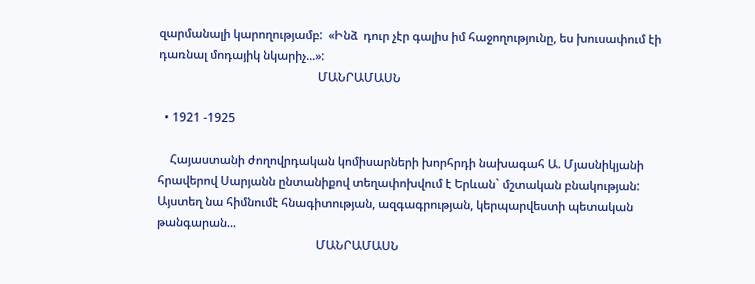զարմանալի կարողությամբ:  «Ինձ  դուր չէր գալիս իմ հաջողությունը, ես խուսափում էի դառնալ մոդայիկ նկարիչ...»:
                                                     ՄԱՆՐԱՄԱՍՆ

  • 1921 -1925

    Հայաստանի ժողովրդական կոմիսարների խորհրդի նախագահ Ա. Մյասնիկյանի հրավերով Սարյանն ընտանիքով տեղափոխվում է Երևան` մշտական բնակության: Այստեղ նա հիմնումէ հնագիտության, ազգագրության, կերպարվեստի պետական թանգարան...
                                                     ՄԱՆՐԱՄԱՍՆ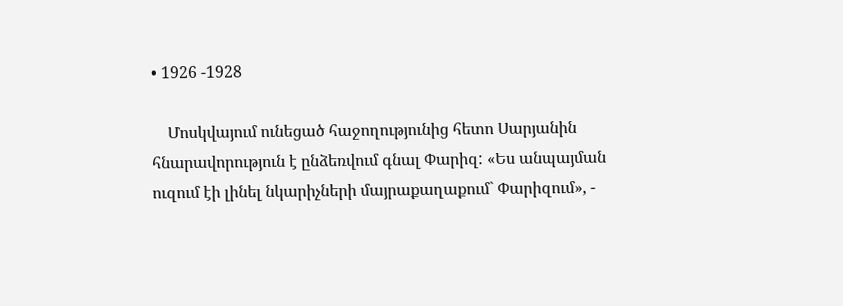• 1926 -1928

    Մոսկվայում ունեցած հաջողությունից հետո Սարյանին հնարավորություն է ընձեռվում գնալ Փարիզ: «Ես անպայման ուզում էի լինել նկարիչների մայրաքաղաքում` Փարիզում», -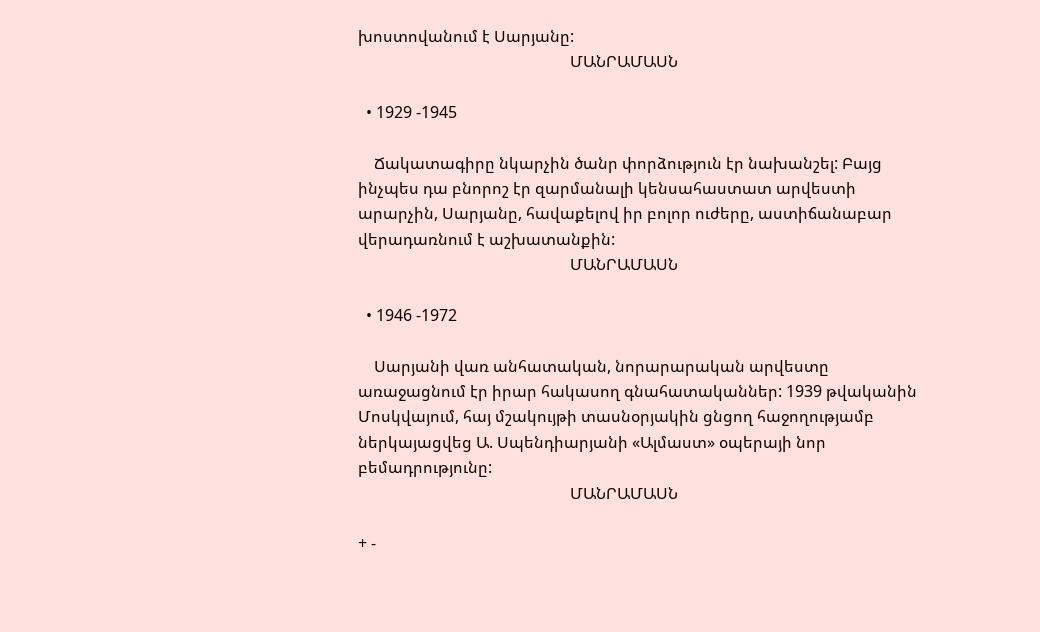խոստովանում է Սարյանը:
                                                     ՄԱՆՐԱՄԱՍՆ

  • 1929 -1945

    Ճակատագիրը նկարչին ծանր փորձություն էր նախանշել: Բայց ինչպես դա բնորոշ էր զարմանալի կենսահաստատ արվեստի արարչին, Սարյանը, հավաքելով իր բոլոր ուժերը, աստիճանաբար վերադառնում է աշխատանքին:
                                                     ՄԱՆՐԱՄԱՍՆ

  • 1946 -1972

    Սարյանի վառ անհատական, նորարարական արվեստը առաջացնում էր իրար հակասող գնահատականներ: 1939 թվականին Մոսկվայում, հայ մշակույթի տասնօրյակին ցնցող հաջողությամբ ներկայացվեց Ա. Սպենդիարյանի «Ալմաստ» օպերայի նոր բեմադրությունը:
                                                     ՄԱՆՐԱՄԱՍՆ

+ -